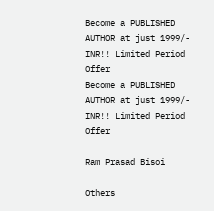Become a PUBLISHED AUTHOR at just 1999/- INR!! Limited Period Offer
Become a PUBLISHED AUTHOR at just 1999/- INR!! Limited Period Offer

Ram Prasad Bisoi

Others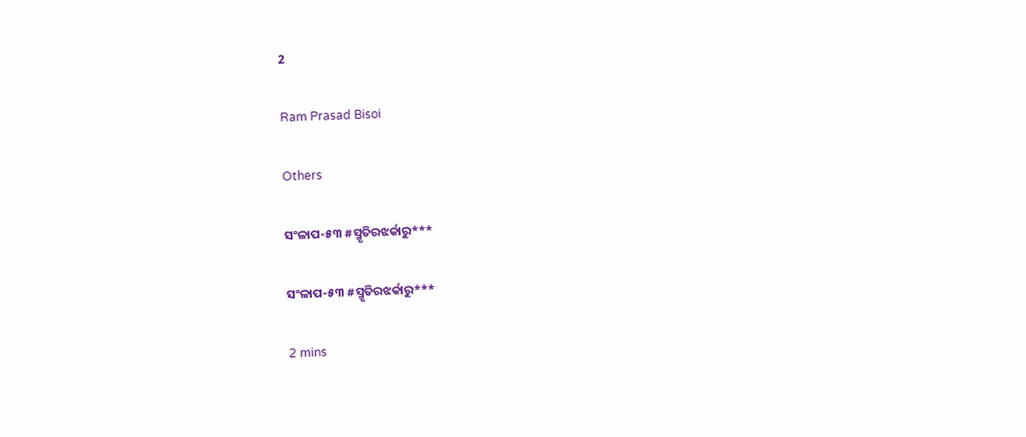2

Ram Prasad Bisoi

Others

ସଂଳାପ-୫୩ #ସ୍ମୃତିରଝର୍କାରୁ***

ସଂଳାପ-୫୩ #ସ୍ମୃତିରଝର୍କାରୁ***

2 mins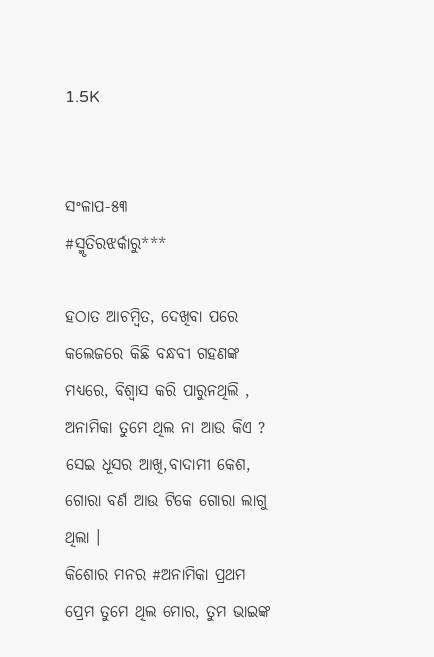1.5K


ସଂଳାପ-୫୩
#ସ୍ମୃତିରଝର୍କାରୁ***

ହଠାତ ଆଚମ୍ବିତ, ଦେଖିବା ପରେ କଲେଜରେ କିଛି ବନ୍ଧବୀ ଗହଣଙ୍କ ମଧ୍ୟରେ, ବିଶ୍ୱାସ କରି ପାରୁନଥିଲି , ଅନାମିକା ତୁମେ ଥିଲ ନା ଆଉ କିଏ ? ସେଇ ଧୂସର ଆଖି,ବାଦାମୀ କେଶ, ଗୋରା ବର୍ଣ ଆଉ ଟିକେ ଗୋରା ଲାଗୁ ଥିଲା ।
କିଶୋର ମନର #ଅନାମିକା ପ୍ରଥମ ପ୍ରେମ ତୁମେ ଥିଲ ମୋର, ତୁମ ଭାଇଙ୍କ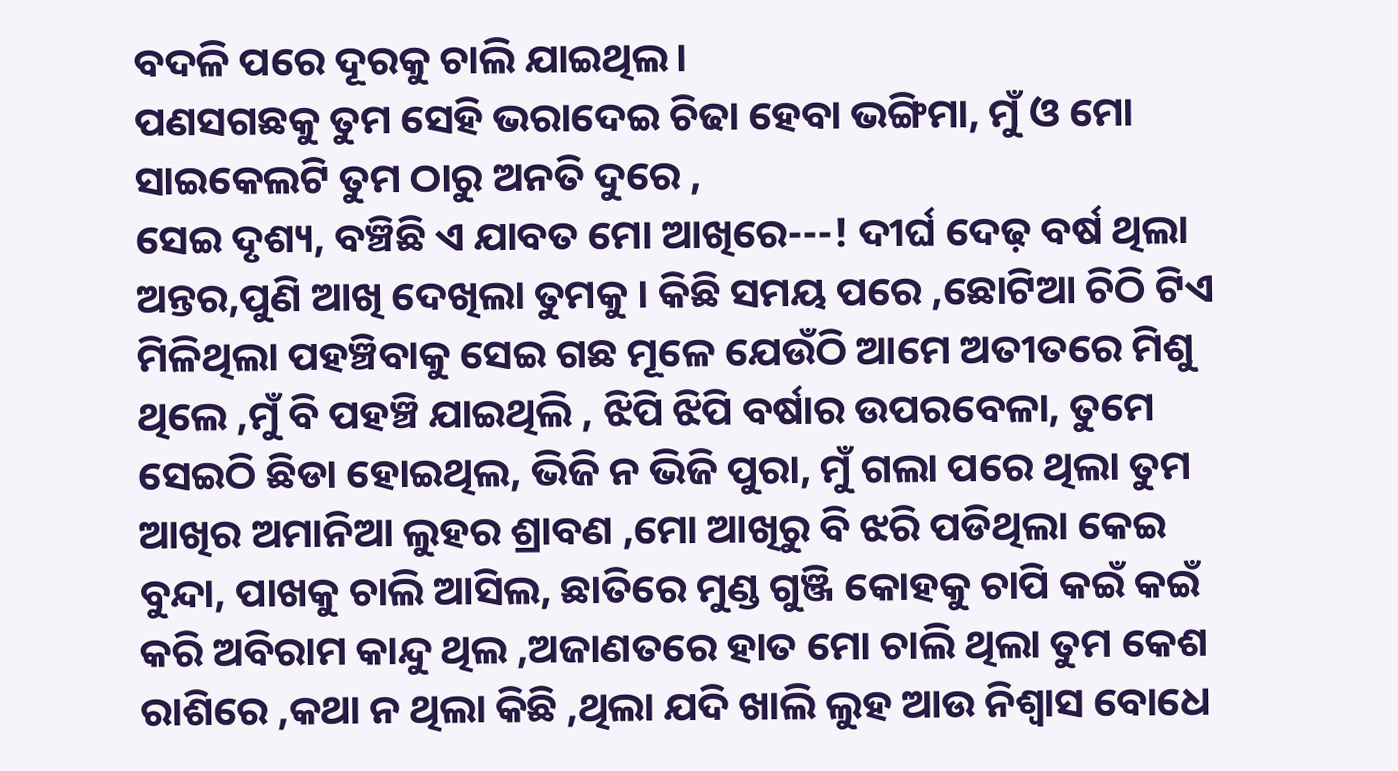ବଦଳି ପରେ ଦୂରକୁ ଚାଲି ଯାଇଥିଲ।
ପଣସଗଛକୁ ତୁମ ସେହି ଭରାଦେଇ ଚିଢା ହେବା ଭଙ୍ଗିମା, ମୁଁ ଓ ମୋ ସାଇକେଲଟି ତୁମ ଠାରୁ ଅନତି ଦୁରେ ,
ସେଇ ଦୃଶ୍ୟ, ବଞ୍ଚିଛି ଏ ଯାବତ ମୋ ଆଖିରେ---! ଦୀର୍ଘ ଦେଢ଼ ବର୍ଷ ଥିଲା ଅନ୍ତର,ପୁଣି ଆଖି ଦେଖିଲା ତୁମକୁ । କିଛି ସମୟ ପରେ ,ଛୋଟିଆ ଚିଠି ଟିଏ ମିଳିଥିଲା ପହଞ୍ଚିବାକୁ ସେଇ ଗଛ ମୂଳେ ଯେଉଁଠି ଆମେ ଅତୀତରେ ମିଶୁ ଥିଲେ ,ମୁଁ ବି ପହଞ୍ଚି ଯାଇଥିଲି , ଝିପି ଝିପି ବର୍ଷାର ଉପରବେଳା, ତୁମେ ସେଇଠି ଛିଡା ହୋଇଥିଲ, ଭିଜି ନ ଭିଜି ପୁରା, ମୁଁ ଗଲା ପରେ ଥିଲା ତୁମ ଆଖିର ଅମାନିଆ ଲୁହର ଶ୍ରାବଣ ,ମୋ ଆଖିରୁ ବି ଝରି ପଡିଥିଲା କେଇ ବୁନ୍ଦା, ପାଖକୁ ଚାଲି ଆସିଲ, ଛାତିରେ ମୁଣ୍ଡ ଗୁଞ୍ଜି କୋହକୁ ଚାପି କଇଁ କଇଁ କରି ଅବିରାମ କାନ୍ଦୁ ଥିଲ ,ଅଜାଣତରେ ହାତ ମୋ ଚାଲି ଥିଲା ତୁମ କେଶ ରାଶିରେ ,କଥା ନ ଥିଲା କିଛି ,ଥିଲା ଯଦି ଖାଲି ଲୁହ ଆଉ ନିଶ୍ୱାସ ବୋଧେ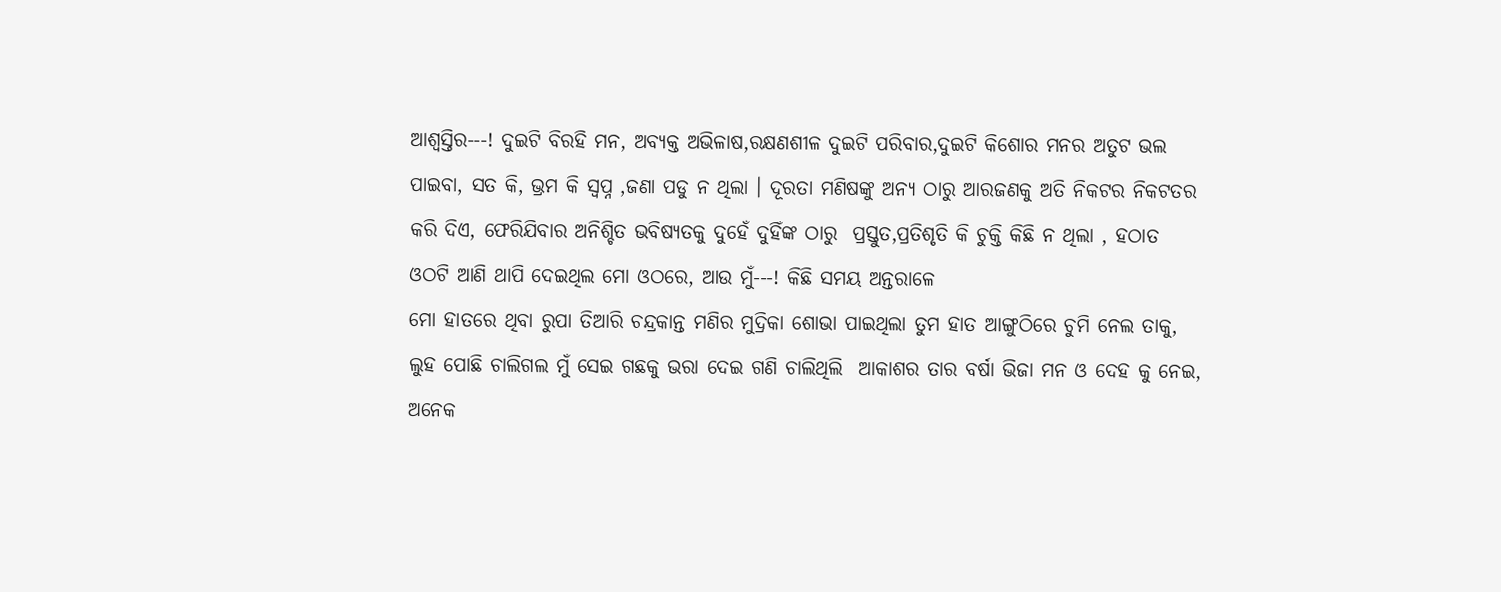ଆଶ୍ୱସ୍ତିର---! ଦୁଇଟି ବିରହି ମନ, ଅବ୍ୟକ୍ତ ଅଭିଳାଷ,ରକ୍ଷଣଶୀଳ ଦୁଇଟି ପରିବାର,ଦୁଇଟି କିଶୋର ମନର ଅତୁଟ ଭଲ ପାଇବା, ସତ କି, ଭ୍ରମ କି ସ୍ୱପ୍ନ ,ଜଣା ପଡୁ ନ ଥିଲା । ଦୂରତା ମଣିଷଙ୍କୁ ଅନ୍ୟ ଠାରୁ ଆରଜଣକୁ ଅତି ନିକଟର ନିକଟତର କରି ଦିଏ, ଫେରିଯିବାର ଅନିଶ୍ଚିତ ଭବିଷ୍ୟତକୁ ଦୁହେଁ ଦୁହିଁଙ୍କ ଠାରୁ  ପ୍ରସ୍ତୁତ,ପ୍ରତିଶୃତି କି ଚୁକ୍ତି କିଛି ନ ଥିଲା , ହଠାତ ଓଠଟି ଆଣି ଥାପି ଦେଇଥିଲ ମୋ ଓଠରେ, ଆଉ ମୁଁ---! କିଛି ସମୟ ଅନ୍ତରାଳେ
ମୋ ହାତରେ ଥିବା ରୁପା ତିଆରି ଚନ୍ଦ୍ରକାନ୍ତ ମଣିର ମୁଦ୍ରିକା ଶୋଭା ପାଇଥିଲା ତୁମ ହାତ ଆଙ୍ଗୁଠିରେ ଚୁମି ନେଲ ତାକୁ, ଲୁହ ପୋଛି ଚାଲିଗଲ ମୁଁ ସେଇ ଗଛକୁ ଭରା ଦେଇ ଗଣି ଚାଲିଥିଲି  ଆକାଶର ତାର ବର୍ଷା ଭିଜା ମନ ଓ ଦେହ କୁ ନେଇ, ଅନେକ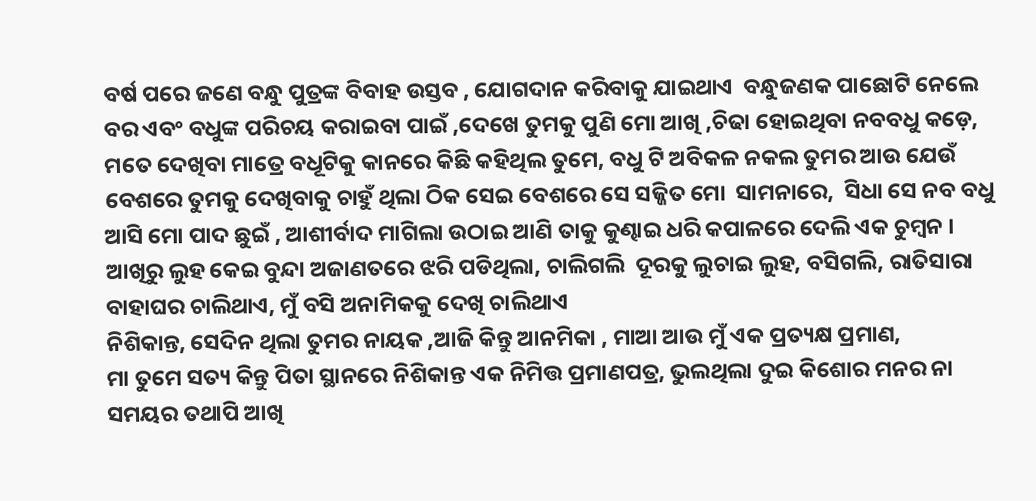ବର୍ଷ ପରେ ଜଣେ ବନ୍ଧୁ ପୁତ୍ରଙ୍କ ବିବାହ ଉସ୍ତବ , ଯୋଗଦାନ କରିବାକୁ ଯାଇଥାଏ  ବନ୍ଧୁଜଣକ ପାଛୋଟି ନେଲେ ବର ଏବଂ ବଧୁଙ୍କ ପରିଚୟ କରାଇବା ପାଇଁ ,ଦେଖେ ତୁମକୁ ପୁଣି ମୋ ଆଖି ,ଚିଢା ହୋଇଥିବା ନବବଧୁ କଡ଼େ, ମତେ ଦେଖିବା ମାତ୍ରେ ବଧୂଟିକୁ କାନରେ କିଛି କହିଥିଲ ତୁମେ, ବଧୁ ଟି ଅବିକଳ ନକଲ ତୁମର ଆଉ ଯେଉଁ ବେଶରେ ତୁମକୁ ଦେଖିବାକୁ ଚାହୁଁ ଥିଲା ଠିକ ସେଇ ବେଶରେ ସେ ସଜ୍ଜିତ ମୋ  ସାମନାରେ,  ସିଧା ସେ ନବ ବଧୁ ଆସି ମୋ ପାଦ ଛୁଇଁ , ଆଶୀର୍ବାଦ ମାଗିଲା ଉଠାଇ ଆଣି ତାକୁ କୁଣ୍ଢାଇ ଧରି କପାଳରେ ଦେଲି ଏକ ଚୁମ୍ବନ ।
ଆଖିରୁ ଲୁହ କେଇ ବୁନ୍ଦା ଅଜାଣତରେ ଝରି ପଡିଥିଲା, ଚାଲିଗଲି  ଦୂରକୁ ଲୁଚାଇ ଲୁହ, ବସିଗଲି, ରାତିସାରା ବାହାଘର ଚାଲିଥାଏ, ମୁଁ ବସି ଅନାମିକକୁ ଦେଖି ଚାଲିଥାଏ
ନିଶିକାନ୍ତ, ସେଦିନ ଥିଲା ତୁମର ନାୟକ ,ଆଜି କିନ୍ତୁ ଆନମିକା , ମାଆ ଆଉ ମୁଁ ଏକ ପ୍ରତ୍ୟକ୍ଷ ପ୍ରମାଣ,
ମା ତୁମେ ସତ୍ୟ କିନ୍ତୁ ପିତା ସ୍ଥାନରେ ନିଶିକାନ୍ତ ଏକ ନିମିତ୍ତ ପ୍ରମାଣପତ୍ର, ଭୁଲଥିଲା ଦୁଇ କିଶୋର ମନର ନା ସମୟର ତଥାପି ଆଖି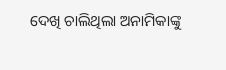ଦେଖି ଚାଲିଥିଲା ଅନାମିକାଙ୍କୁ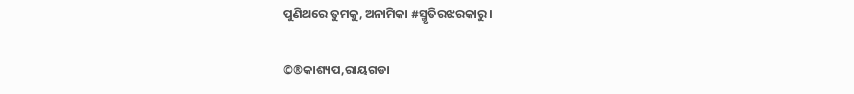ପୁଣିଥରେ ତୁମକୁ, ଅନାମିକା #ସ୍ମୃତିରଝରକାରୁ।

©®କାଶ୍ୟପ,ରାୟଗଡା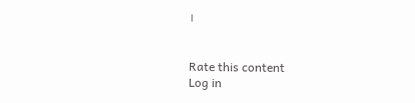।


Rate this content
Log in